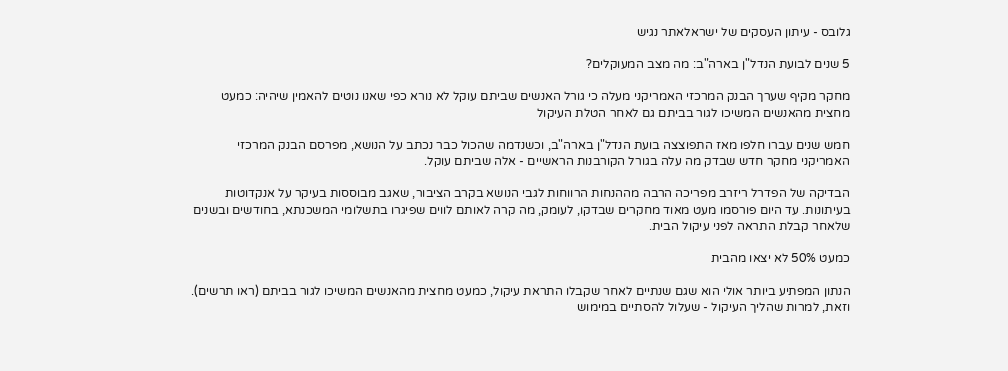גלובס - עיתון העסקים של ישראלאתר נגיש

5 שנים לבועת הנדל"ן בארה"ב: מה מצב המעוקלים?

מחקר מקיף שערך הבנק המרכזי האמריקני מעלה כי גורל האנשים שביתם עוקל לא נורא כפי שאנו נוטים להאמין שיהיה: כמעט מחצית מהאנשים המשיכו לגור בביתם גם לאחר הטלת העיקול

חמש שנים עברו חלפו מאז התפוצצה בועת הנדל"ן בארה"ב, וכשנדמה שהכול כבר נכתב על הנושא, מפרסם הבנק המרכזי האמריקני מחקר חדש שבדק מה עלה בגורל הקורבנות הראשיים - אלה שביתם עוקל.

הבדיקה של הפדרל ריזרב מפריכה הרבה מההנחות הרווחות לגבי הנושא בקרב הציבור, שאגב מבוססות בעיקר על אנקדוטות בעיתונות. עד היום פורסמו מעט מאוד מחקרים שבדקו, לעומק, מה קרה לאותם לווים שפיגרו בתשלומי המשכנתא, בחודשים ובשנים שלאחר קבלת התראה לפני עיקול הבית.

כמעט 50% לא יצאו מהבית

הנתון המפתיע ביותר אולי הוא שגם שנתיים לאחר שקבלו התראת עיקול, כמעט מחצית מהאנשים המשיכו לגור בביתם (ראו תרשים). וזאת, למרות שהליך העיקול - שעלול להסתיים במימוש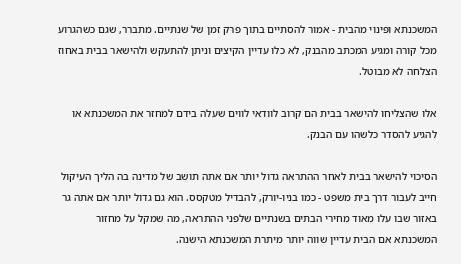המשכנתא ופינוי מהבית - אמור להסתיים בתוך פרק זמן של שנתיים. מתברר, שגם כשהגרוע מכל קורה ומגיע המכתב מהבנק, לא כלו עדיין הקיצים וניתן להתעקש ולהישאר בבית באחוז הצלחה לא מבוטל.

אלו שהצליחו להישאר בבית הם קרוב לוודאי לווים שעלה בידם למחזר את המשכנתא או להגיע להסדר כלשהו עם הבנק.

הסיכוי להישאר בבית לאחר ההתראה גדול יותר אם אתה תושב של מדינה בה הליך העיקול חייב לעבור דרך בית משפט - כמו בניו-יורק, להבדיל מטקסס. הוא גם גדול יותר אם אתה גר באזור שבו עלו מאוד מחירי הבתים בשנתיים שלפני ההתראה, מה שמקל על מחזור המשכנתא אם הבית עדיין שווה יותר מיתרת המשכנתא הישנה.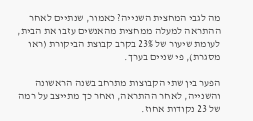מה לגבי המחצית השנייה? כאמור, שנתיים לאחר ההתראה למעלה ממחצית מהאנשים עזבו את הבית, לעומת שיעור של 23% בקרב קבוצת הביקורת (ראו מסגרת), פי שניים בערך.

הפער בין שתי הקבוצות מתרחב בשנה הראשונה והשנייה, לאחר ההתראה, ואחר כך מתייצב על רמה של 23 נקודות אחוז.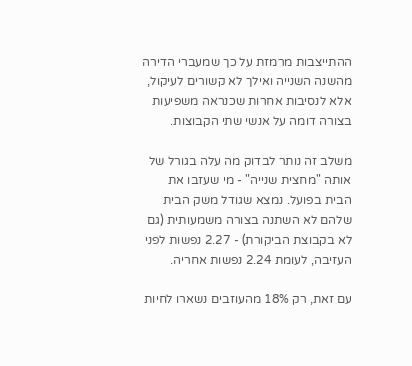ההתייצבות מרמזת על כך שמעברי הדירה מהשנה השנייה ואילך לא קשורים לעיקול, אלא לנסיבות אחרות שכנראה משפיעות בצורה דומה על אנשי שתי הקבוצות.

משלב זה נותר לבדוק מה עלה בגורל של אותה "מחצית שנייה" - מי שעזבו את הבית בפועל. נמצא שגודל משק הבית שלהם לא השתנה בצורה משמעותית (גם לא בקבוצת הביקורת) - 2.27 נפשות לפני העזיבה, לעומת 2.24 נפשות אחריה.

עם זאת, רק 18% מהעוזבים נשארו לחיות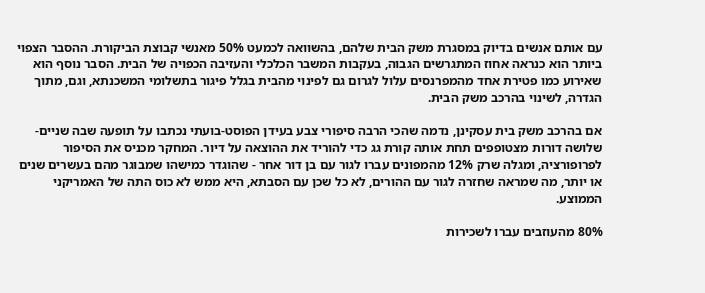עם אותם אנשים בדיוק במסגרת משק הבית שלהם, בהשוואה לכמעט 50% מאנשי קבוצת הביקורת. ההסבר הצפוי ביותר הוא כנראה אחוז המתגרשים הגבוה, בעקבות המשבר הכלכלי והעזיבה הכפויה של הבית. הסבר נוסף הוא שאירוע כמו פטירת אחד מהמפרנסים עלול לגרום גם לפינוי מהבית בגלל פיגור בתשלומי המשכנתא, וגם, מתוך הגדרה, לשינוי בהרכב משק הבית.

אם בהרכב משק בית עסקינן, נדמה שהכי הרבה סיפורי צבע בעידן הפוסט-בועתי נכתבו על תופעה שבה שניים-שלושה דורות מצטופפים תחת אותה קורת גג כדי להוריד את ההוצאה על דיור. המחקר מכניס את הסיפור לפרופורציה, ומגלה שרק 12% מהמפונים עברו לגור עם בן דור אחר - שהוגדר כמישהו שמבוגר מהם בעשרים שנים או יותר, מה שמראה שחזרה לגור עם ההורים, לא כל שכן עם הסבתא, היא ממש לא כוס התה של האמריקני הממוצע.

80% מהעוזבים עברו לשכירות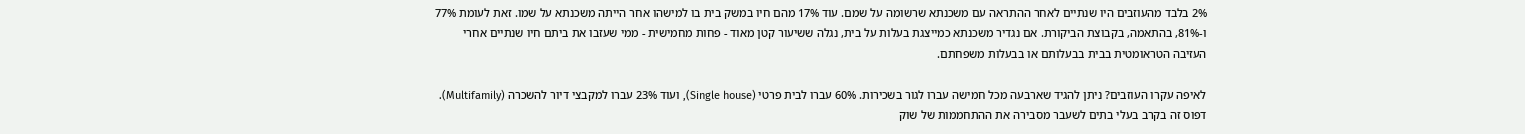2% בלבד מהעוזבים היו שנתיים לאחר ההתראה עם משכנתא שרשומה על שמם. עוד 17% מהם חיו במשק בית בו למישהו אחר הייתה משכנתא על שמו. זאת לעומת 77% ו-81%, בהתאמה, בקבוצת הביקורת. אם נגדיר משכנתא כמייצגת בעלות על בית, נגלה ששיעור קטן מאוד - פחות מחמישית - ממי שעזבו את ביתם חיו שנתיים אחרי העזיבה הטראומטית בבית בבעלותם או בבעלות משפחתם.

לאיפה עקרו העוזבים? ניתן להגיד שארבעה מכל חמישה עברו לגור בשכירות. 60% עברו לבית פרטי (Single house), ועוד 23% עברו למקבצי דיור להשכרה (Multifamily). דפוס זה בקרב בעלי בתים לשעבר מסבירה את ההתחממות של שוק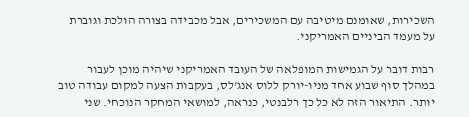השכירות, שאומנם מיטיבה עם המשכירים, אבל מכבידה בצורה הולכת וגוברת על מעמד הביניים האמריקני.

רבות דובר על הגמישות המופלאה של העובד האמריקני שיהיה מוכן לעבור במהלך סוף שבוע אחד מניו-יורק ללוס אנג'לס, בעקבות הצעה למקום עבודה טוב יותר. התיאור הזה לא כל כך רלבנטי, כנראה, למושאי המחקר הנוכחי. שני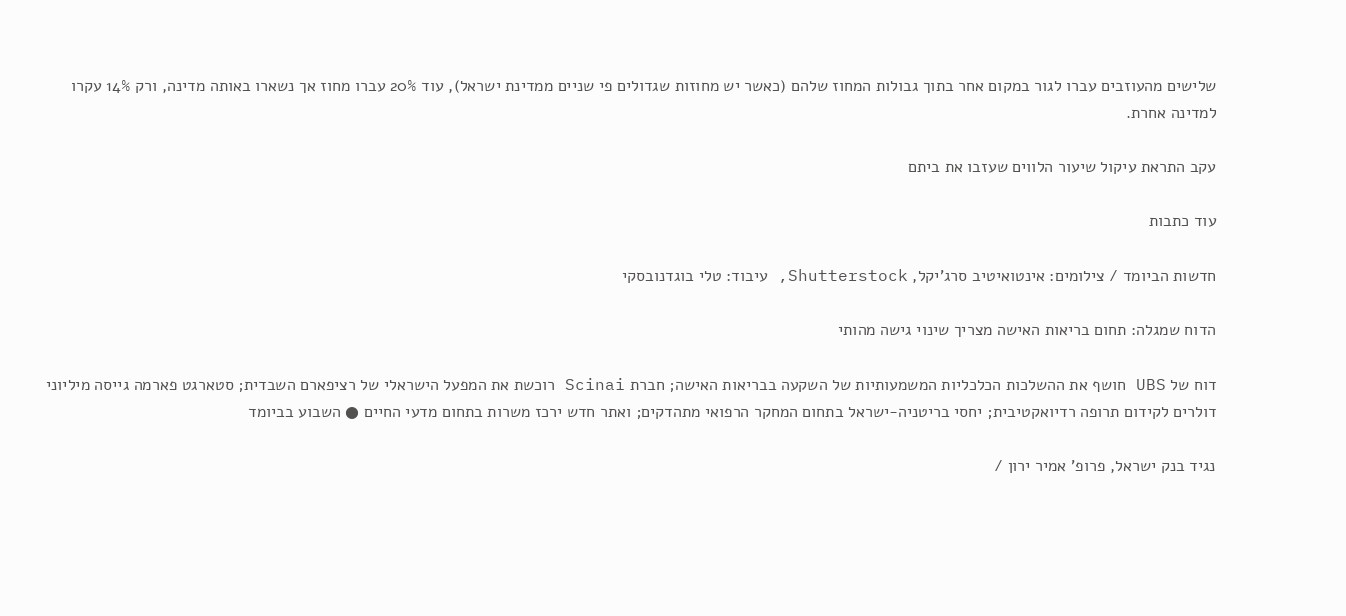שלישים מהעוזבים עברו לגור במקום אחר בתוך גבולות המחוז שלהם (כאשר יש מחוזות שגדולים פי שניים ממדינת ישראל), עוד 20% עברו מחוז אך נשארו באותה מדינה, ורק 14% עקרו למדינה אחרת.

עקב התראת עיקול שיעור הלווים שעזבו את ביתם

עוד כתבות

חדשות הביומד / צילומים: אינטואיטיב סרג'יקל, Shutterstock, עיבוד: טלי בוגדנובסקי

הדוח שמגלה: תחום בריאות האישה מצריך שינוי גישה מהותי

דוח של UBS חושף את ההשלכות הכלכליות המשמעותיות של השקעה בבריאות האישה; חברת Scinai רוכשת את המפעל הישראלי של רציפארם השבדית; סטארגט פארמה גייסה מיליוני דולרים לקידום תרופה רדיואקטיבית; יחסי בריטניה-ישראל בתחום המחקר הרפואי מתהדקים; ואתר חדש ירכז משרות בתחום מדעי החיים ● השבוע בביומד

נגיד בנק ישראל, פרופ' אמיר ירון /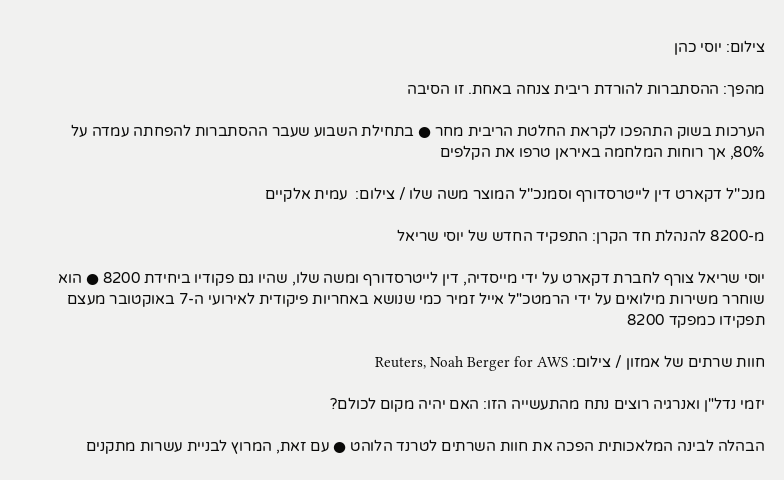צילום: יוסי כהן

מהפך: ההסתברות להורדת ריבית צנחה באחת. זו הסיבה

הערכות בשוק התהפכו לקראת החלטת הריבית מחר ● בתחילת השבוע שעבר ההסתברות להפחתה עמדה על 80%, אך רוחות המלחמה באיראן טרפו את הקלפים

מנכ''ל דקארט דין לייטרסדורף וסמנכ''ל המוצר משה שלו / צילום:  עמית אלקיים

מ-8200 להנהלת חד הקרן: התפקיד החדש של יוסי שריאל

יוסי שריאל צורף לחברת דקארט על ידי מייסדיה, דין לייטרסדורף ומשה שלו, שהיו גם פקודיו ביחידת 8200 ● הוא שוחרר משירות מילואים על ידי הרמטכ"ל אייל זמיר כמי שנושא באחריות פיקודית לאירועי ה-7 באוקטובר מעצם תפקידו כמפקד 8200

חוות שרתים של אמזון / צילום: Reuters, Noah Berger for AWS

יזמי נדל"ן ואנרגיה רוצים נתח מהתעשייה הזו: האם יהיה מקום לכולם?

הבהלה לבינה המלאכותית הפכה את חוות השרתים לטרנד הלוהט ● עם זאת, המרוץ לבניית עשרות מתקנים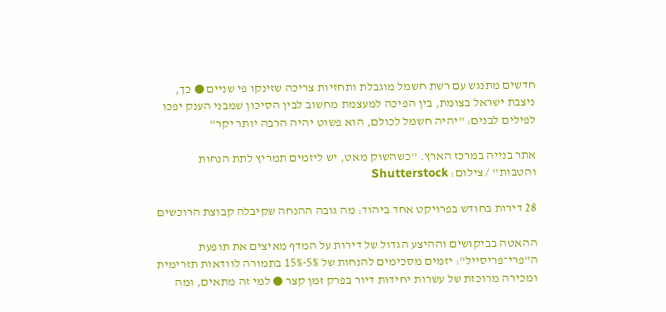חדשים מתנגש עם רשת חשמל מוגבלת ותחזיות צריכה שזינקו פי שניים ● כך, ניצבת ישראל בצומת, בין הפיכה למעצמת מחשוב לבין הסיכון שמבני הענק יפכו לפילים לבנים: "יהיה חשמל לכולם, הוא פשוט יהיה הרבה יותר יקר"

אתר בנייה במרכז הארץ. ''כשהשוק מאט, יש ליזמים תמריץ לתת הנחות והטבות'' / צילום: Shutterstock

28 דירות בחודש בפרויקט אחד ביהוד: מה גובה ההנחה שקיבלה קבוצת הרוכשים

ההאטה בביקושים וההיצע הגדול של דירות על המדף מאיצים את תופעת ה"פרי־פריסייל": יזמים מסכימים להנחות של 5%-15% בתמורה לוודאות תזרימית ומכירה מרוכזת של עשרות יחידות דיור בפרק זמן קצר ● למי זה מתאים, ומה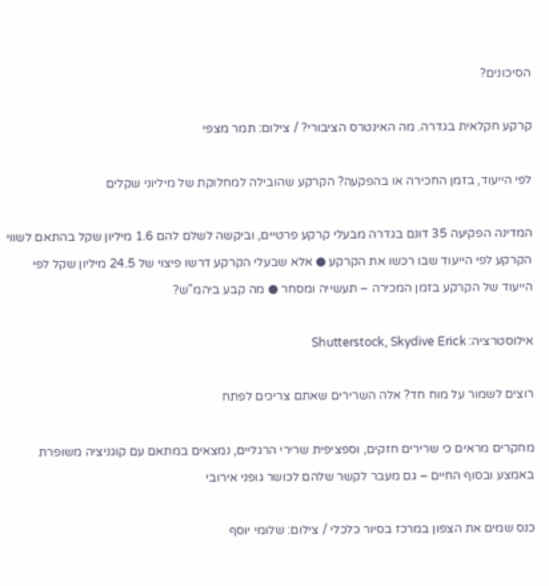הסיכונים?

קרקע חקלאית בגדרה. מה האינטרס הציבורי? / צילום: תמר מצפי

לפי הייעוד, בזמן החכירה או בהפקעה? הקרקע שהובילה למחלוקת של מיליוני שקלים

המדינה הפקיעה 35 דונם בגדרה מבעלי קרקע פרטיים, וביקשה לשלם להם 1.6 מיליון שקל בהתאם לשווי הקרקע לפי הייעוד שבו רכשו את הקרקע ● אלא שבעלי הקרקע דרשו פיצוי של 24.5 מיליון שקל לפי הייעוד של הקרקע בזמן המכירה – תעשייה ומסחר ● מה קבע ביהמ"ש?

אילוסטרציה: Shutterstock, Skydive Erick

רוצים לשמור על מוח חד? אלה השרירים שאתם צריכים לפתח

מחקרים מראים כי שרירים חזקים, וספציפית שרירי הרגליים, נמצאים במתאם עם קוגניציה משופרת באמצע ובסוף החיים – גם מעבר לקשר שלהם לכושר גופני אירובי

כנס שמים את הצפון במרכז בסיור כלכלי / צילום: שלומי יוסף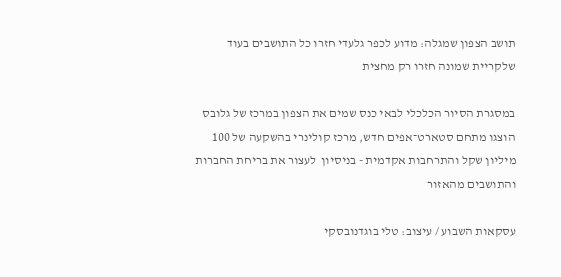תושב הצפון שמגלה: מדוע לכפר גלעדי חזרו כל התושבים בעוד שלקריית שמונה חזרו רק מחצית

במסגרת הסיור הכלכלי לבאי כנס שמים את הצפון במרכז של גלובס הוצגו מתחם סטארט־אפים חדש, מרכז קולינרי בהשקעה של 100 מיליון שקל והתרחבות אקדמית - בניסיון  לעצור את בריחת החברות והתושבים מהאזור

עסקאות השבוע / עיצוב: טלי בוגדנובסקי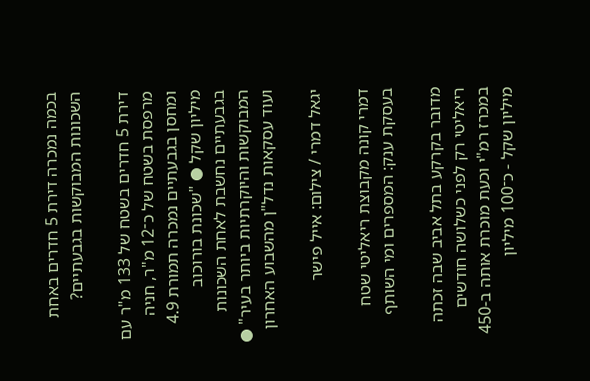בכמה נמכרה דירת 5 חדרים באחת השכונות המבוקשות בגבעתיים?

דירת 5 חדרים בשטח של 133 מ"ר עם מרפסת בשטח של כ־12 מ"ר, חניה ומחסן בגבעתיים נמכרה תמורת 4.9 מיליון שקל ● "שכונת בורוכוב בגבעתיים נחשבת לאחת השכונות המבוקשות והיוקרתיות ביותר בעיר" ● ועוד עסקאות נדל"ן מהשבוע האחרון

יגאל דמרי / צילום: אייל פישר

דמרי קונה מקבוצת ריאליטי שטח בעסקת ענק: המספרים ומי השותף

מדובר בקרקע בתל אביב שבה זכתה ריאליטי רק לפני כשלושה חודשים במכרז רמ"י וכעת מוכרת אותה ב-450 מיליון שקל - כ־100 מיליון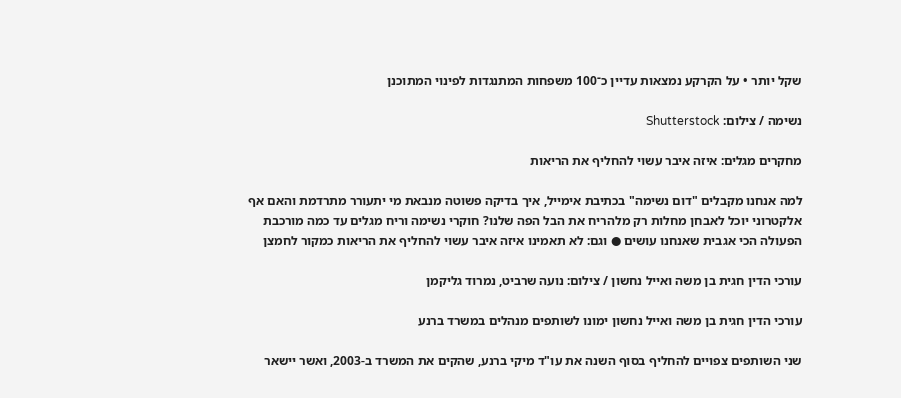שקל יותר • על הקרקע נמצאות עדיין כ־100 משפחות המתנגדות לפינוי המתוכנן

נשימה / צילום: Shutterstock

מחקרים מגלים: איזה איבר עשוי להחליף את הריאות

למה אנחנו מקבלים "דום נשימה" בכתיבת אימייל, איך בדיקה פשוטה מנבאת מי יתעורר מתרדמת והאם אף אלקטרוני יוכל לאבחן מחלות רק מלהריח את הבל הפה שלנו? חוקרי נשימה וריח מגלים עד כמה מורכבת הפעולה הכי אגבית שאנחנו עושים ● וגם: לא תאמינו איזה איבר עשוי להחליף את הריאות כמקור לחמצן

עורכי הדין חגית בן משה ואייל נחשון / צילום: נועה שרביט, נמרוד גליקמן

עורכי הדין חגית בן משה ואייל נחשון ימונו לשותפים מנהלים במשרד ברנע

שני השותפים צפויים להחליף בסוף השנה את עו"ד מיקי ברנע, שהקים את המשרד ב-2003, ואשר יישאר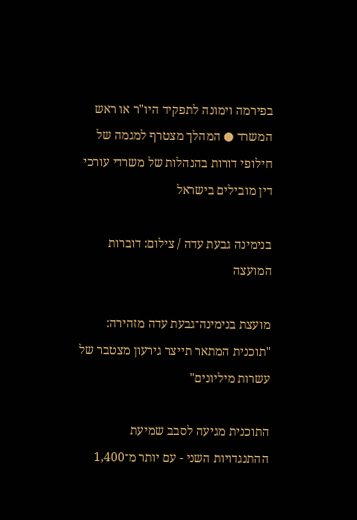בפירמה וימונה לתפקיד היו"ר או ראש המשרד ● המהלך מצטרף למגמה של חילופי דורות בהנהלות של משרדי עורכי דין מובילים בישראל

בנימינה גבעת עדה / צילום: דוברות המועצה

מועצת בנימינה־גבעת עדה מזהירה: "תוכנית המתאר תייצר גירעון מצטבר של עשרות מיליונים"

התוכנית מגיעה לסבב שמיעת ההתנגדויות השני - עם יותר מ־1,400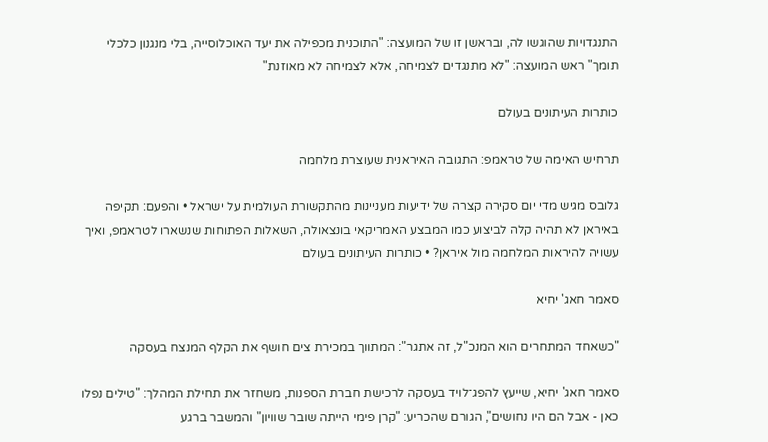התנגדויות שהוגשו לה, ובראשן זו של המועצה: "התוכנית מכפילה את יעד האוכלוסייה, בלי מנגנון כלכלי תומך" ראש המועצה: "לא מתנגדים לצמיחה, אלא לצמיחה לא מאוזנת"

כותרות העיתונים בעולם

תרחיש האימה של טראמפ: התגובה האיראנית שעוצרת מלחמה

גלובס מגיש מדי יום סקירה קצרה של ידיעות מעניינות מהתקשורת העולמית על ישראל • והפעם: תקיפה באיראן לא תהיה קלה לביצוע כמו המבצע האמריקאי בונצאולה, השאלות הפתוחות שנשארו לטראמפ, ואיך עשויה להיראות המלחמה מול איראן? • כותרות העיתונים בעולם

סאמר חאג' יחיא

"כשאחד המתחרים הוא המנכ"ל, זה אתגר": המתווך במכירת צים חושף את הקלף המנצח בעסקה

סאמר חאג' יחיא, שייעץ להפג־לויד בעסקה לרכישת חברת הספנות, משחזר את תחילת המהלך: "טילים נפלו כאן - אבל הם היו נחושים", הגורם שהכריע: "קרן פימי הייתה שובר שוויון" והמשבר ברגע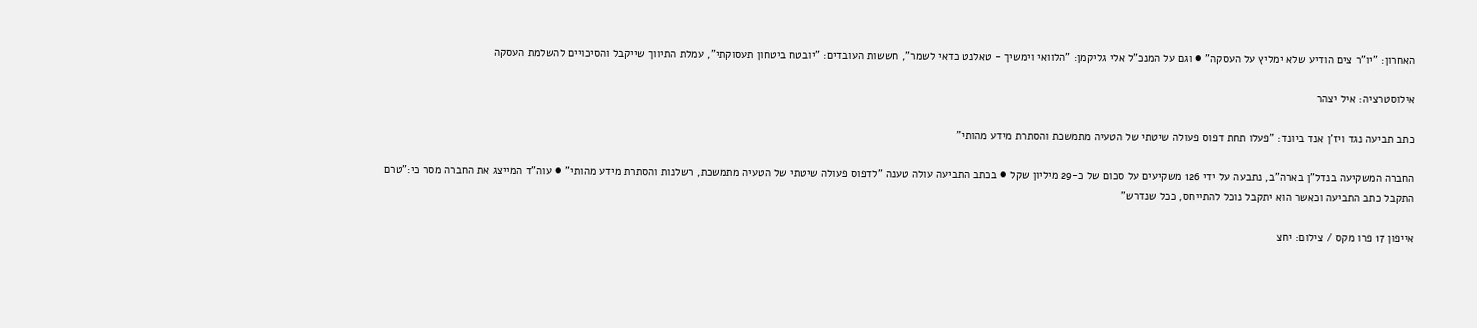האחרון: "יו"ר צים הודיע שלא ימליץ על העסקה" ● וגם על המנכ"ל אלי גליקמן: "הלוואי וימשיך - טאלנט כדאי לשמר", חששות העובדים: "יובטח ביטחון תעסוקתי", עמלת התיווך שייקבל והסיכויים להשלמת העסקה

אילוסטרציה: איל יצהר

כתב תביעה נגד ויז'ן אנד ביונד: "פעלו תחת דפוס פעולה שיטתי של הטעיה מתמשכת והסתרת מידע מהותי"

החברה המשקיעה בנדל"ן בארה"ב, נתבעה על ידי 126 משקיעים על סכום של כ-29 מיליון שקל ● בכתב התביעה עולה טענה "לדפוס פעולה שיטתי של הטעיה מתמשכת, רשלנות והסתרת מידע מהותי" ● עוה"ד המייצג את החברה מסר כי:"טרם התקבל כתב התביעה וכאשר הוא יתקבל נוכל להתייחס, ככל שנדרש"

אייפון 17 פרו מקס / צילום: יחצ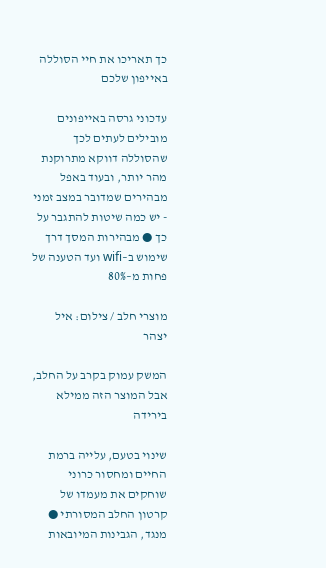כך תאריכו את חיי הסוללה באייפון שלכם

עדכוני גרסה באייפונים מובילים לעתים לכך שהסוללה דווקא מתרוקנת מהר יותר, ובעוד באפל מבהירים שמדובר במצב זמני - יש כמה שיטות להתגבר על כך ● מבהירות המסך דרך שימוש ב–wifi ועד הטענה של פחות מ–80%

מוצרי חלב / צילום: איל יצהר

המשק עמוק בקרב על החלב, אבל המוצר הזה ממילא בירידה

שינוי בטעם, עלייה ברמת החיים ומחסור כרוני שוחקים את מעמדו של קרטון החלב המסורתי ● מנגד, הגבינות המיובאות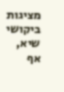מציגות ביקושי שיא, אף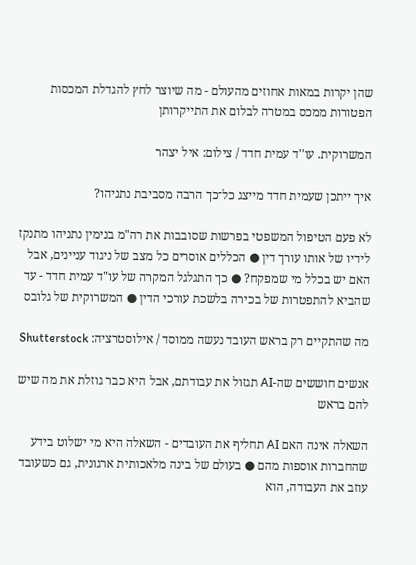שהן יקרות במאות אחוזים מהעולם - מה שיוצר לחץ להגדלת המכסות הפטורות ממכס במטרה לבלום את התייקרותן

המשרוקית. עו''ד עמית חדד / צילום: איל יצהר

איך ייתכן שעמית חדד מייצג כל־כך הרבה מסביבת נתניהו?

לא פעם הטיפול המשפטי בפרשות שסובבות את רה"מ בנימין נתניהו מתנקז לידיו של אותו עורך דין ● הכללים אוסרים כל מצב של ניגוד עניינים, אבל האם יש בכלל מי שמפקח? ● כך התגלגל המקרה של עו"ד עמית חדד - עד שהביא להתפטרות של בכירה בלשכת עורכי הדין ● המשרוקית של גלובס

מה שהתקיים רק בראש העובד נעשה ממוסד / אילוסטרציה: Shutterstock

אנשים חוששים שה-AI תגזול את עבודתם, אבל היא כבר גוזלת את מה שיש להם בראש

השאלה אינה האם AI תחליף את העובדים - השאלה היא מי ישלוט בידע שהחברות אוספות מהם ● בעולם של בינה מלאכותית ארגונית, גם כשעובד עוזב את העבודה, הוא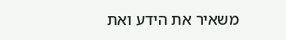משאיר את הידע ואת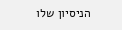הניסיון שלו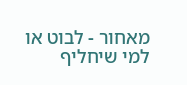מאחור - לבוט או למי שיחליף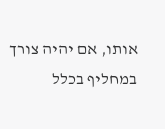אותו, אם יהיה צורך במחליף בכלל